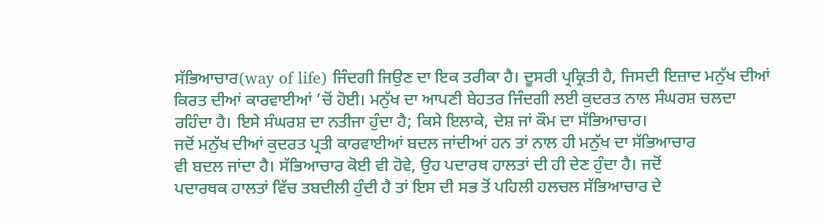ਸੱਭਿਆਚਾਰ(way of life) ਜਿੰਦਗੀ ਜਿਉਣ ਦਾ ਇਕ ਤਰੀਕਾ ਹੈ। ਦੂਸਰੀ ਪ੍ਰਕ੍ਰਿਤੀ ਹੈ, ਜਿਸਦੀ ਇਜ਼ਾਦ ਮਨੁੱਖ ਦੀਆਂ
ਕਿਰਤ ਦੀਆਂ ਕਾਰਵਾਈਆਂ ’ਚੋਂ ਹੋਈ। ਮਨੁੱਖ ਦਾ ਆਪਣੀ ਬੇਹਤਰ ਜਿੰਦਗੀ ਲਈ ਕੁਦਰਤ ਨਾਲ ਸੰਘਰਸ਼ ਚਲਦਾ
ਰਹਿੰਦਾ ਹੈ। ਇਸੇ ਸੰਘਰਸ਼ ਦਾ ਨਤੀਜਾ ਹੁੰਦਾ ਹੈ; ਕਿਸੇ ਇਲਾਕੇ, ਦੇਸ਼ ਜਾਂ ਕੌਮ ਦਾ ਸੱਭਿਆਚਾਰ।
ਜਦੋਂ ਮਨੁੱਖ ਦੀਆਂ ਕੁਦਰਤ ਪ੍ਰਤੀ ਕਾਰਵਾਈਆਂ ਬਦਲ ਜਾਂਦੀਆਂ ਹਨ ਤਾਂ ਨਾਲ ਹੀ ਮਨੁੱਖ ਦਾ ਸੱਭਿਆਚਾਰ
ਵੀ ਬਦਲ ਜਾਂਦਾ ਹੈ। ਸੱਭਿਆਚਾਰ ਕੋਈ ਵੀ ਹੋਵੇ, ਉਹ ਪਦਾਰਥ ਹਾਲਤਾਂ ਦੀ ਹੀ ਦੇਣ ਹੁੰਦਾ ਹੈ। ਜਦੋਂ
ਪਦਾਰਥਕ ਹਾਲਤਾਂ ਵਿੱਚ ਤਬਦੀਲੀ ਹੁੰਦੀ ਹੈ ਤਾਂ ਇਸ ਦੀ ਸਭ ਤੋਂ ਪਹਿਲੀ ਹਲਚਲ ਸੱਭਿਆਚਾਰ ਦੇ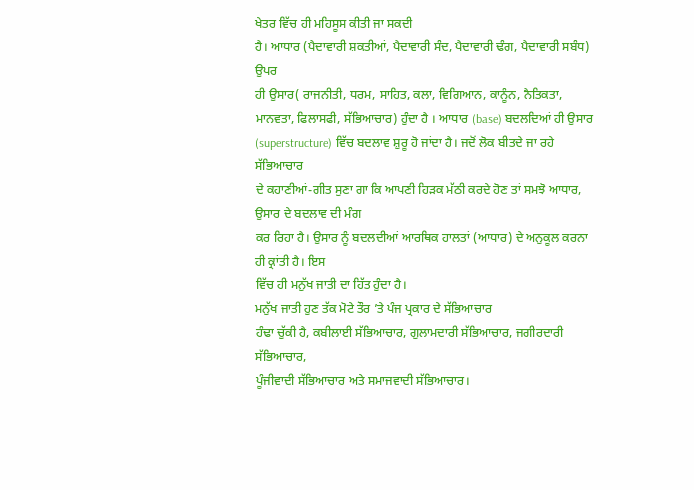ਖੇਤਰ ਵਿੱਚ ਹੀ ਮਹਿਸੂਸ ਕੀਤੀ ਜਾ ਸਕਦੀ
ਹੈ। ਆਧਾਰ (ਪੈਦਾਵਾਰੀ ਸ਼ਕਤੀਆਂ, ਪੈਦਾਵਾਰੀ ਸੰਦ, ਪੈਦਾਵਾਰੀ ਢੰਗ, ਪੈਦਾਵਾਰੀ ਸਬੰਧ) ਉਪਰ
ਹੀ ਉਸਾਰ( ਰਾਜਨੀਤੀ, ਧਰਮ, ਸਾਹਿਤ, ਕਲਾ, ਵਿਗਿਆਨ, ਕਾਨੂੰਨ, ਨੈਤਿਕਤਾ, ਮਾਨਵਤਾ, ਫਿਲਾਸਫੀ, ਸੱਭਿਆਚਾਰ) ਹੁੰਦਾ ਹੈ । ਆਧਾਰ (base) ਬਦਲਦਿਆਂ ਹੀ ਉਸਾਰ (superstructure) ਵਿੱਚ ਬਦਲਾਵ ਸ਼ੁਰੂ ਹੋ ਜਾਂਦਾ ਹੈ। ਜਦੋਂ ਲੋਕ ਬੀਤਦੇ ਜਾ ਰਹੇ ਸੱਭਿਆਚਾਰ
ਦੇ ਕਹਾਣੀਆਂ-ਗੀਤ ਸੁਣਾ ਗਾ ਕਿ ਆਪਣੀ ਹਿੜਕ ਮੱਠੀ ਕਰਦੇ ਹੋਣ ਤਾਂ ਸਮਝੋ ਆਧਾਰ, ਉਸਾਰ ਦੇ ਬਦਲਾਵ ਦੀ ਮੰਗ
ਕਰ ਰਿਹਾ ਹੈ। ਉਸਾਰ ਨੂੰ ਬਦਲਦੀਆਂ ਆਰਥਿਕ ਹਾਲਤਾਂ (ਆਧਾਰ) ਦੇ ਅਨੁਕੂਲ ਕਰਨਾ ਹੀ ਕ੍ਰਾਂਤੀ ਹੈ। ਇਸ
ਵਿੱਚ ਹੀ ਮਨੁੱਖ ਜਾਤੀ ਦਾ ਹਿੱਤ ਹੁੰਦਾ ਹੈ।
ਮਨੁੱਖ ਜਾਤੀ ਹੁਣ ਤੱਕ ਮੋਟੇ ਤੌਰ ’ਤੇ ਪੰਜ ਪ੍ਰਕਾਰ ਦੇ ਸੱਭਿਆਚਾਰ
ਹੰਢਾ ਚੁੱਕੀ ਹੈ, ਕਬੀਲਾਈ ਸੱਭਿਆਚਾਰ, ਗੁਲਾਮਦਾਰੀ ਸੱਭਿਆਚਾਰ, ਜਗੀਰਦਾਰੀ ਸੱਭਿਆਚਾਰ,
ਪੂੰਜੀਵਾਦੀ ਸੱਭਿਆਚਾਰ ਅਤੇ ਸਮਾਜਵਾਦੀ ਸੱਭਿਆਚਾਰ।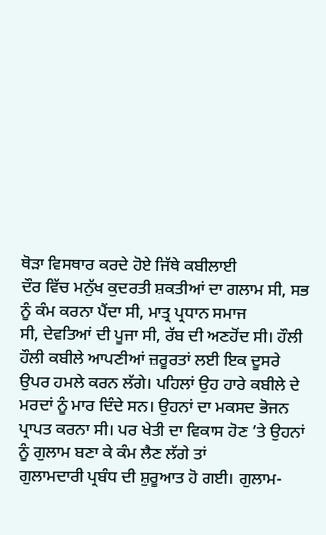ਥੋੜਾ ਵਿਸਥਾਰ ਕਰਦੇ ਹੋਏ ਜਿੱਥੇ ਕਬੀਲਾਈ
ਦੌਰ ਵਿੱਚ ਮਨੁੱਖ ਕੁਦਰਤੀ ਸ਼ਕਤੀਆਂ ਦਾ ਗਲਾਮ ਸੀ, ਸਭ ਨੂੰ ਕੰਮ ਕਰਨਾ ਪੈਂਦਾ ਸੀ, ਮਾਤ੍ਰ ਪ੍ਰਧਾਨ ਸਮਾਜ
ਸੀ, ਦੇਵਤਿਆਂ ਦੀ ਪੂਜਾ ਸੀ, ਰੱਬ ਦੀ ਅਣਹੋਂਦ ਸੀ। ਹੌਲੀ ਹੌਲੀ ਕਬੀਲੇ ਆਪਣੀਆਂ ਜ਼ਰੂਰਤਾਂ ਲਈ ਇਕ ਦੂਸਰੇ
ਉਪਰ ਹਮਲੇ ਕਰਨ ਲੱਗੇ। ਪਹਿਲਾਂ ਉਹ ਹਾਰੇ ਕਬੀਲੇ ਦੇ
ਮਰਦਾਂ ਨੂੰ ਮਾਰ ਦਿੰਦੇ ਸਨ। ਉਹਨਾਂ ਦਾ ਮਕਸਦ ਭੋਜਨ ਪ੍ਰਾਪਤ ਕਰਨਾ ਸੀ। ਪਰ ਖੇਤੀ ਦਾ ਵਿਕਾਸ ਹੋਣ ’ਤੇ ਉਹਨਾਂ ਨੂੰ ਗੁਲਾਮ ਬਣਾ ਕੇ ਕੰਮ ਲੈਣ ਲੱਗੇ ਤਾਂ
ਗੁਲਾਮਦਾਰੀ ਪ੍ਰਬੰਧ ਦੀ ਸ਼ੁਰੂਆਤ ਹੋ ਗਈ। ਗੁਲਾਮ-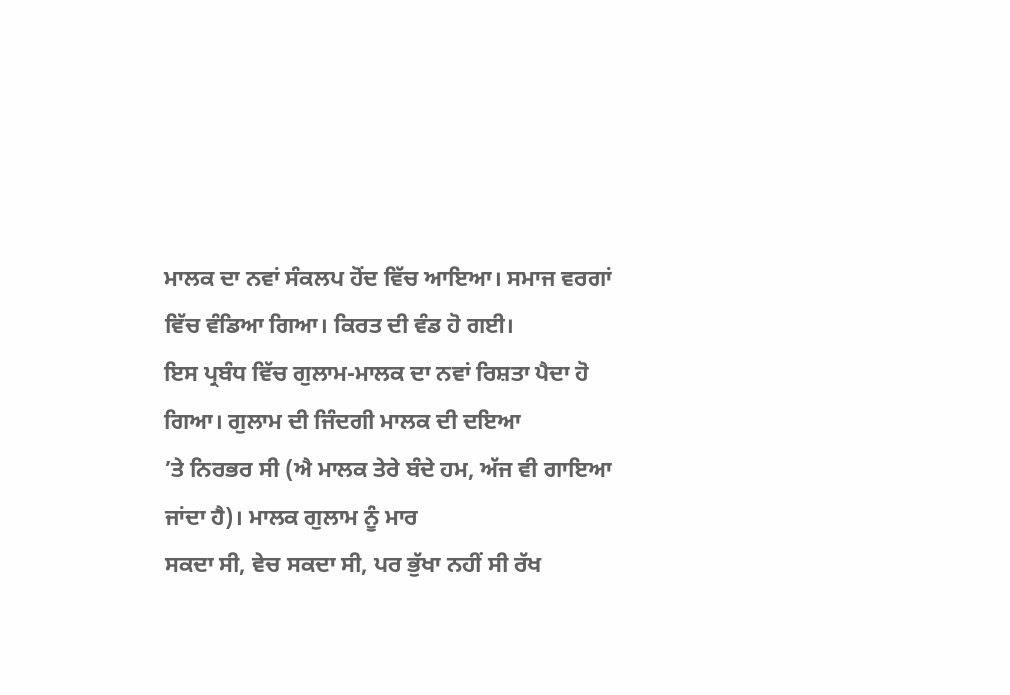ਮਾਲਕ ਦਾ ਨਵਾਂ ਸੰਕਲਪ ਹੋਂਦ ਵਿੱਚ ਆਇਆ। ਸਮਾਜ ਵਰਗਾਂ ਵਿੱਚ ਵੰਡਿਆ ਗਿਆ। ਕਿਰਤ ਦੀ ਵੰਡ ਹੋ ਗਈ।
ਇਸ ਪ੍ਰਬੰਧ ਵਿੱਚ ਗੁਲਾਮ-ਮਾਲਕ ਦਾ ਨਵਾਂ ਰਿਸ਼ਤਾ ਪੈਦਾ ਹੋ ਗਿਆ। ਗੁਲਾਮ ਦੀ ਜਿੰਦਗੀ ਮਾਲਕ ਦੀ ਦਇਆ
’ਤੇ ਨਿਰਭਰ ਸੀ (ਐ ਮਾਲਕ ਤੇਰੇ ਬੰਦੇ ਹਮ, ਅੱਜ ਵੀ ਗਾਇਆ ਜਾਂਦਾ ਹੈ)। ਮਾਲਕ ਗੁਲਾਮ ਨੂੰ ਮਾਰ
ਸਕਦਾ ਸੀ, ਵੇਚ ਸਕਦਾ ਸੀ, ਪਰ ਭੁੱਖਾ ਨਹੀਂ ਸੀ ਰੱਖ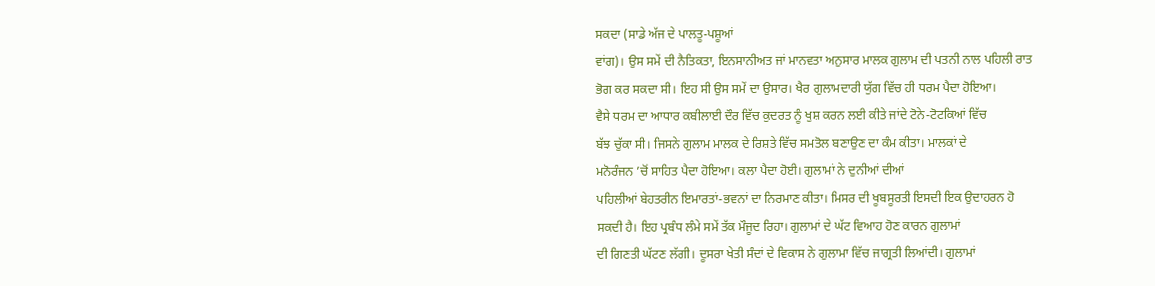ਸਕਦਾ (ਸਾਡੇ ਅੱਜ ਦੇ ਪਾਲਤੂ-ਪਸ਼ੂਆਂ
ਵਾਂਗ)। ਉਸ ਸਮੇਂ ਦੀ ਨੈਤਿਕਤਾ, ਇਨਸਾਨੀਅਤ ਜਾਂ ਮਾਨਵਤਾ ਅਨੁਸਾਰ ਮਾਲਕ ਗੁਲਾਮ ਦੀ ਪਤਨੀ ਨਾਲ ਪਹਿਲੀ ਰਾਤ
ਭੋਗ ਕਰ ਸਕਦਾ ਸੀ। ਇਹ ਸੀ ਉਸ ਸਮੇਂ ਦਾ ਉਸਾਰ। ਖੈਰ ਗੁਲਾਮਦਾਰੀ ਯੁੱਗ ਵਿੱਚ ਹੀ ਧਰਮ ਪੈਦਾ ਹੋਇਆ।
ਵੈਸੇ ਧਰਮ ਦਾ ਆਧਾਰ ਕਬੀਲਾਈ ਦੌਰ ਵਿੱਚ ਕੁਦਰਤ ਨੂੰ ਖੁਸ਼ ਕਰਨ ਲਈ ਕੀਤੇ ਜਾਂਦੇ ਟੋਨੇ-ਟੋਟਕਿਆਂ ਵਿੱਚ
ਬੱਝ ਚੁੱਕਾ ਸੀ। ਜਿਸਨੇ ਗੁਲਾਮ ਮਾਲਕ ਦੇ ਰਿਸ਼ਤੇ ਵਿੱਚ ਸਮਤੋਲ ਬਣਾਉਣ ਦਾ ਕੰਮ ਕੀਤਾ। ਮਾਲਕਾਂ ਦੇ
ਮਨੋਰੰਜਨ ’ਚੋਂ ਸਾਹਿਤ ਪੈਦਾ ਹੋਇਆ। ਕਲਾ ਪੈਦਾ ਹੋਈ। ਗੁਲਾਮਾਂ ਨੇ ਦੁਨੀਆਂ ਦੀਆਂ
ਪਹਿਲੀਆਂ ਬੇਹਤਰੀਨ ਇਮਾਰਤਾਂ-ਭਵਨਾਂ ਦਾ ਨਿਰਮਾਣ ਕੀਤਾ। ਮਿਸਰ ਦੀ ਖੂਬਸੂਰਤੀ ਇਸਦੀ ਇਕ ਉਦਾਹਰਨ ਹੋ
ਸਕਦੀ ਹੈ। ਇਹ ਪ੍ਰਬੰਧ ਲੰਮੇ ਸਮੇਂ ਤੱਕ ਮੌਜੂਦ ਰਿਹਾ। ਗੁਲਾਮਾਂ ਦੇ ਘੱਟ ਵਿਆਹ ਹੋਣ ਕਾਰਨ ਗੁਲਾਮਾਂ
ਦੀ ਗਿਣਤੀ ਘੱਟਣ ਲੱਗੀ। ਦੂਸਰਾ ਖੇਤੀ ਸੰਦਾਂ ਦੇ ਵਿਕਾਸ ਨੇ ਗੁਲਾਮਾ ਵਿੱਚ ਜਾਗ੍ਰਤੀ ਲਿਆਂਦੀ। ਗੁਲਾਮਾਂ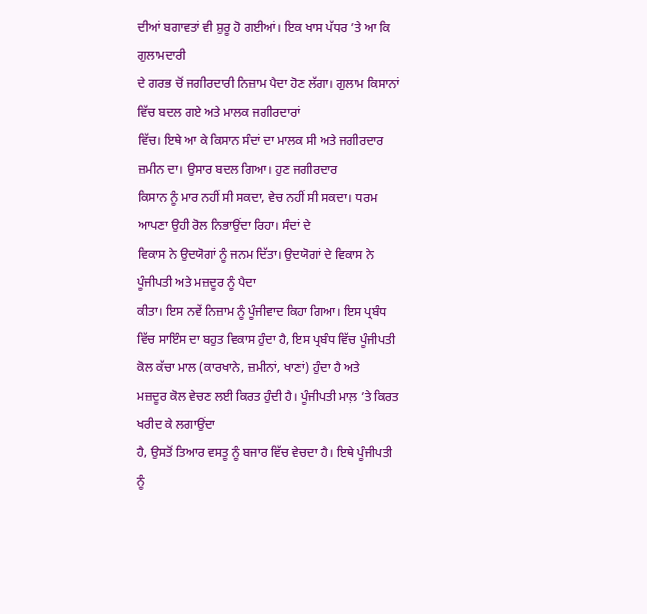ਦੀਆਂ ਬਗਾਵਤਾਂ ਵੀ ਸ਼ੁਰੂ ਹੋ ਗਈਆਂ। ਇਕ ਖਾਸ ਪੱਧਰ ’ਤੇ ਆ ਕਿ ਗੁਲਾਮਦਾਰੀ
ਦੇ ਗਰਭ ਚੋਂ ਜਗੀਰਦਾਰੀ ਨਿਜ਼ਾਮ ਪੈਦਾ ਹੋਣ ਲੱਗਾ। ਗੁਲਾਮ ਕਿਸਾਨਾਂ ਵਿੱਚ ਬਦਲ ਗਏ ਅਤੇ ਮਾਲਕ ਜਗੀਰਦਾਰਾਂ
ਵਿੱਚ। ਇਥੇ ਆ ਕੇ ਕਿਸਾਨ ਸੰਦਾਂ ਦਾ ਮਾਲਕ ਸੀ ਅਤੇ ਜਗੀਰਦਾਰ ਜ਼ਮੀਨ ਦਾ। ਉਸਾਰ ਬਦਲ ਗਿਆ। ਹੁਣ ਜਗੀਰਦਾਰ
ਕਿਸਾਨ ਨੂੰ ਮਾਰ ਨਹੀਂ ਸੀ ਸਕਦਾ, ਵੇਚ ਨਹੀਂ ਸੀ ਸਕਦਾ। ਧਰਮ ਆਪਣਾ ਉਹੀ ਰੋਲ ਨਿਭਾਉਂਦਾ ਰਿਹਾ। ਸੰਦਾਂ ਦੇ
ਵਿਕਾਸ ਨੇ ਉਦਯੋਗਾਂ ਨੂੰ ਜਨਮ ਦਿੱਤਾ। ਉਦਯੋਗਾਂ ਦੇ ਵਿਕਾਸ ਨੇ ਪੂੰਜੀਪਤੀ ਅਤੇ ਮਜ਼ਦੂਰ ਨੂੰ ਪੈਦਾ
ਕੀਤਾ। ਇਸ ਨਵੇਂ ਨਿਜ਼ਾਮ ਨੂੰ ਪੂੰਜੀਵਾਦ ਕਿਹਾ ਗਿਆ। ਇਸ ਪ੍ਰਬੰਧ ਵਿੱਚ ਸਾਇੰਸ ਦਾ ਬਹੁਤ ਵਿਕਾਸ ਹੁੰਦਾ ਹੈ, ਇਸ ਪ੍ਰਬੰਧ ਵਿੱਚ ਪੂੰਜੀਪਤੀ ਕੋਲ ਕੱਚਾ ਮਾਲ (ਕਾਰਖਾਨੇ, ਜ਼ਮੀਨਾਂ, ਖਾਣਾਂ) ਹੁੰਦਾ ਹੈ ਅਤੇ
ਮਜ਼ਦੂਰ ਕੋਲ ਵੇਚਣ ਲਈ ਕਿਰਤ ਹੁੰਦੀ ਹੈ। ਪੂੰਜੀਪਤੀ ਮਾਲ਼ ’ਤੇ ਕਿਰਤ ਖਰੀਦ ਕੇ ਲਗਾਉਂਦਾ
ਹੈ, ਉਸਤੋਂ ਤਿਆਰ ਵਸਤੂ ਨੂੰ ਬਜਾਰ ਵਿੱਚ ਵੇਚਦਾ ਹੈ। ਇਥੇ ਪੂੰਜੀਪਤੀ ਨੂੰ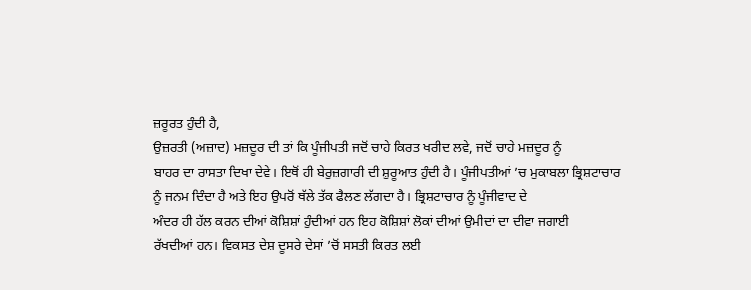ਜ਼ਰੂਰਤ ਹੁੰਦੀ ਹੈ,
ਉਜ਼ਰਤੀ (ਅਜ਼ਾਦ) ਮਜ਼ਦੂਰ ਦੀ ਤਾਂ ਕਿ ਪੂੰਜੀਪਤੀ ਜਦੋਂ ਚਾਹੇ ਕਿਰਤ ਖਰੀਦ ਲਵੇ, ਜਦੋਂ ਚਾਹੇ ਮਜ਼ਦੂਰ ਨੂੰ
ਬਾਹਰ ਦਾ ਰਾਸਤਾ ਦਿਖਾ ਦੇਵੇ। ਇਥੋਂ ਹੀ ਬੇਰੁਜ਼ਗਾਰੀ ਦੀ ਸ਼ੁਰੂਆਤ ਹੁੰਦੀ ਹੈ। ਪੂੰਜੀਪਤੀਆਂ ’ਚ ਮੁਕਾਬਲਾ ਭ੍ਰਿਸ਼ਟਾਚਾਰ
ਨੂੰ ਜਨਮ ਦਿੰਦਾ ਹੈ ਅਤੇ ਇਹ ਉਪਰੋਂ ਥੱਲੇ ਤੱਕ ਫੈਲਣ ਲੱਗਦਾ ਹੈ। ਭ੍ਰਿਸ਼ਟਾਚਾਰ ਨੂੰ ਪੂੰਜੀਵਾਦ ਦੇ
ਅੰਦਰ ਹੀ ਹੱਲ ਕਰਨ ਦੀਆਂ ਕੋਸ਼ਿਸ਼ਾਂ ਹੁੰਦੀਆਂ ਹਨ ਇਹ ਕੋਸ਼ਿਸ਼ਾਂ ਲੋਕਾਂ ਦੀਆਂ ਉਮੀਦਾਂ ਦਾ ਦੀਵਾ ਜਗਾਈ
ਰੱਖਦੀਆਂ ਹਨ। ਵਿਕਸਤ ਦੇਸ਼ ਦੂਸਰੇ ਦੇਸਾਂ ’ਚੋਂ ਸਸਤੀ ਕਿਰਤ ਲਈ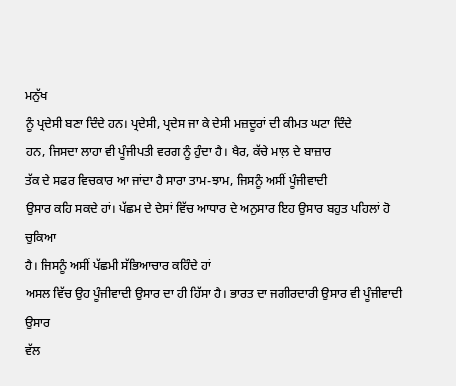ਮਨੁੱਖ
ਨੂੰ ਪ੍ਰਦੇਸੀ ਬਣਾ ਦਿੰਦੇ ਹਨ। ਪ੍ਰਦੇਸੀ, ਪ੍ਰਦੇਸ ਜਾ ਕੇ ਦੇਸੀ ਮਜ਼ਦੂਰਾਂ ਦੀ ਕੀਮਤ ਘਟਾ ਦਿੰਦੇ
ਹਨ, ਜਿਸਦਾ ਲਾਹਾ ਵੀ ਪੂੰਜੀਪਤੀ ਵਰਗ ਨੂੰ ਹੁੰਦਾ ਹੈ। ਖੈਰ, ਕੱਚੇ ਮਾਲ਼ ਦੇ ਬਾਜ਼ਾਰ
ਤੱਕ ਦੇ ਸਫਰ ਵਿਚਕਾਰ ਆ ਜਾਂਦਾ ਹੈ ਸਾਰਾ ਤਾਮ-ਝਾਮ, ਜਿਸਨੂੰ ਅਸੀਂ ਪੂੰਜੀਵਾਦੀ
ਉਸਾਰ ਕਹਿ ਸਕਦੇ ਹਾਂ। ਪੱਛਮ ਦੇ ਦੇਸਾਂ ਵਿੱਚ ਆਧਾਰ ਦੇ ਅਨੁਸਾਰ ਇਹ ਉਸਾਰ ਬਹੁਤ ਪਹਿਲਾਂ ਹੋ ਚੁਕਿਆ
ਹੈ। ਜਿਸਨੂੰ ਅਸੀਂ ਪੱਛਮੀ ਸੱਭਿਆਚਾਰ ਕਹਿੰਦੇ ਹਾਂ
ਅਸਲ ਵਿੱਚ ਉਹ ਪੂੰਜੀਵਾਦੀ ਉਸਾਰ ਦਾ ਹੀ ਹਿੱਸਾ ਹੈ। ਭਾਰਤ ਦਾ ਜਗੀਰਦਾਰੀ ਉਸਾਰ ਵੀ ਪੂੰਜੀਵਾਦੀ ਉਸਾਰ
ਵੱਲ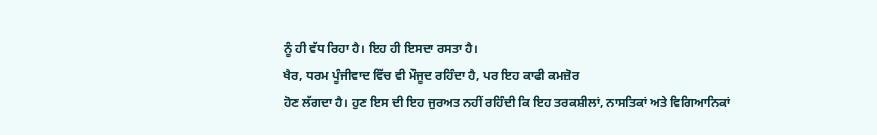ਨੂੰ ਹੀ ਵੱਧ ਰਿਹਾ ਹੈ। ਇਹ ਹੀ ਇਸਦਾ ਰਸਤਾ ਹੈ।
ਖੈਰ, ਧਰਮ ਪੂੰਜੀਵਾਦ ਵਿੱਚ ਵੀ ਮੌਜੂਦ ਰਹਿੰਦਾ ਹੈ, ਪਰ ਇਹ ਕਾਫੀ ਕਮਜ਼ੋਰ
ਹੋਣ ਲੱਗਦਾ ਹੈ। ਹੁਣ ਇਸ ਦੀ ਇਹ ਜੁਰਅਤ ਨਹੀਂ ਰਹਿੰਦੀ ਕਿ ਇਹ ਤਰਕਸ਼ੀਲਾਂ, ਨਾਸਤਿਕਾਂ ਅਤੇ ਵਿਗਿਆਨਿਕਾਂ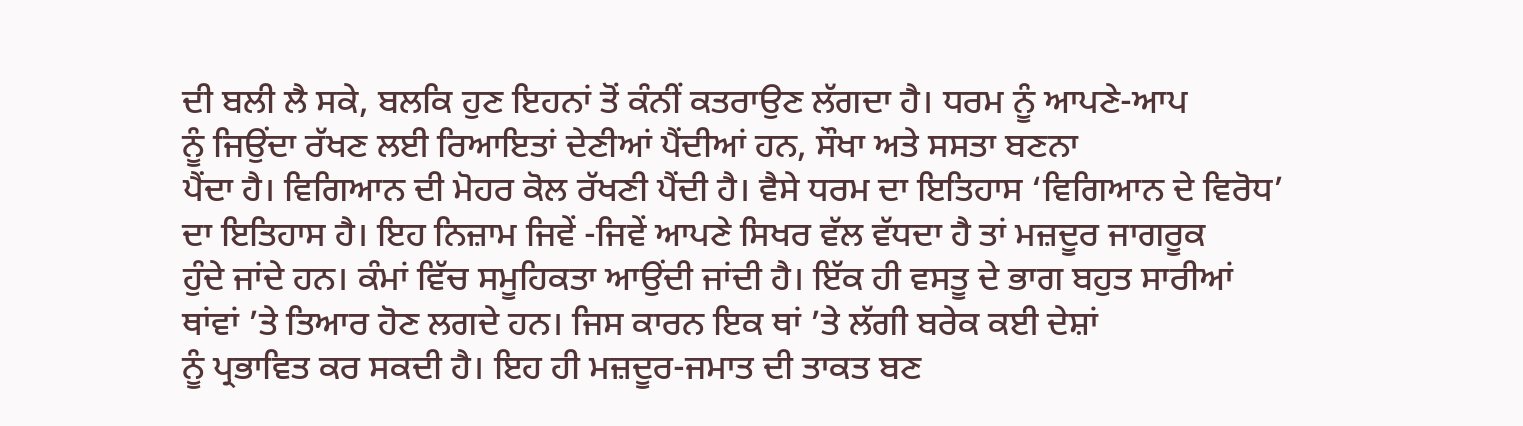ਦੀ ਬਲੀ ਲੈ ਸਕੇ, ਬਲਕਿ ਹੁਣ ਇਹਨਾਂ ਤੋਂ ਕੰਨੀਂ ਕਤਰਾਉਣ ਲੱਗਦਾ ਹੈ। ਧਰਮ ਨੂੰ ਆਪਣੇ-ਆਪ
ਨੂੰ ਜਿਉਂਦਾ ਰੱਖਣ ਲਈ ਰਿਆਇਤਾਂ ਦੇਣੀਆਂ ਪੈਂਦੀਆਂ ਹਨ, ਸੌਖਾ ਅਤੇ ਸਸਤਾ ਬਣਨਾ
ਪੈਂਦਾ ਹੈ। ਵਿਗਿਆਨ ਦੀ ਮੋਹਰ ਕੋਲ ਰੱਖਣੀ ਪੈਂਦੀ ਹੈ। ਵੈਸੇ ਧਰਮ ਦਾ ਇਤਿਹਾਸ ‘ਵਿਗਿਆਨ ਦੇ ਵਿਰੋਧ’
ਦਾ ਇਤਿਹਾਸ ਹੈ। ਇਹ ਨਿਜ਼ਾਮ ਜਿਵੇਂ -ਜਿਵੇਂ ਆਪਣੇ ਸਿਖਰ ਵੱਲ ਵੱਧਦਾ ਹੈ ਤਾਂ ਮਜ਼ਦੂਰ ਜਾਗਰੂਕ
ਹੁੰਦੇ ਜਾਂਦੇ ਹਨ। ਕੰਮਾਂ ਵਿੱਚ ਸਮੂਹਿਕਤਾ ਆਉਂਦੀ ਜਾਂਦੀ ਹੈ। ਇੱਕ ਹੀ ਵਸਤੂ ਦੇ ਭਾਗ ਬਹੁਤ ਸਾਰੀਆਂ
ਥਾਂਵਾਂ ’ਤੇ ਤਿਆਰ ਹੋਣ ਲਗਦੇ ਹਨ। ਜਿਸ ਕਾਰਨ ਇਕ ਥਾਂ ’ਤੇ ਲੱਗੀ ਬਰੇਕ ਕਈ ਦੇਸ਼ਾਂ
ਨੂੰ ਪ੍ਰਭਾਵਿਤ ਕਰ ਸਕਦੀ ਹੈ। ਇਹ ਹੀ ਮਜ਼ਦੂਰ-ਜਮਾਤ ਦੀ ਤਾਕਤ ਬਣ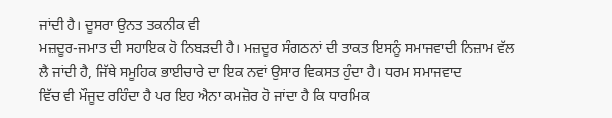ਜਾਂਦੀ ਹੈ। ਦੂਸਰਾ ਉਨਤ ਤਕਨੀਕ ਵੀ
ਮਜ਼ਦੂਰ-ਜਮਾਤ ਦੀ ਸਹਾਇਕ ਹੋ ਨਿਬੜਦੀ ਹੈ। ਮਜ਼ਦੂਰ ਸੰਗਠਨਾਂ ਦੀ ਤਾਕਤ ਇਸਨੂੰ ਸਮਾਜਵਾਦੀ ਨਿਜ਼ਾਮ ਵੱਲ
ਲੈ ਜਾਂਦੀ ਹੈ, ਜਿੱਥੇ ਸਮੂਹਿਕ ਭਾਈਚਾਰੇ ਦਾ ਇਕ ਨਵਾਂ ਉਸਾਰ ਵਿਕਸਤ ਹੁੰਦਾ ਹੈ। ਧਰਮ ਸਮਾਜਵਾਦ
ਵਿੱਚ ਵੀ ਮੌਜੂਦ ਰਹਿੰਦਾ ਹੈ ਪਰ ਇਹ ਐਨਾ ਕਮਜ਼ੋਰ ਹੋ ਜਾਂਦਾ ਹੈ ਕਿ ਧਾਰਮਿਕ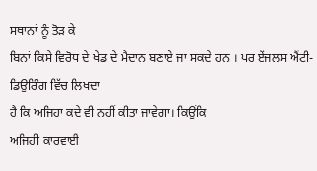ਸਥਾਨਾਂ ਨੂੰ ਤੋੜ ਕੇ
ਬਿਨਾਂ ਕਿਸੇ ਵਿਰੋਧ ਦੇ ਖੇਡ ਦੇ ਮੈਦਾਨ ਬਣਾਏ ਜਾ ਸਕਦੇ ਹਨ । ਪਰ ਏਂਜਲਸ ਐਂਟੀ-ਡਿਉਰਿੰਗ ਵਿੱਚ ਲਿਖਦਾ
ਹੈ ਕਿ ਅਜਿਹਾ ਕਦੇ ਵੀ ਨਹੀਂ ਕੀਤਾ ਜਾਵੇਗਾ। ਕਿਉਂਕਿ
ਅਜਿਹੀ ਕਾਰਵਾਈ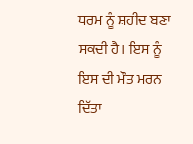ਧਰਮ ਨੂੰ ਸ਼ਹੀਦ ਬਣਾ ਸਕਦੀ ਹੈ। ਇਸ ਨੂੰ ਇਸ ਦੀ ਮੌਤ ਮਰਨ ਦਿੱਤਾ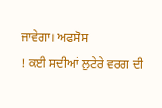ਜਾਵੇਗਾ। ਅਫਸੋਸ
! ਕਈ ਸਦੀਆਂ ਲੁਟੇਰੇ ਵਰਗ ਦੀ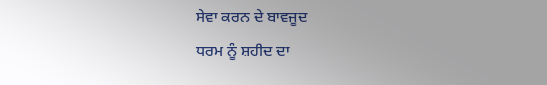ਸੇਵਾ ਕਰਨ ਦੇ ਬਾਵਜੂਦ
ਧਰਮ ਨੂੰ ਸ਼ਹੀਦ ਦਾ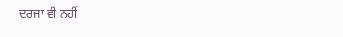ਦਰਜਾ ਵੀ ਨਹੀਂ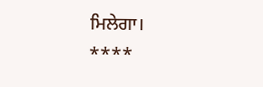ਮਿਲੇਗਾ।
****